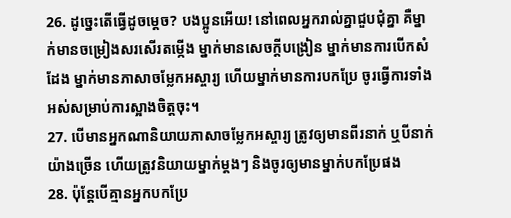26. ដូច្នេះតើធ្វើដូចម្ដេច? បងប្អូនអើយ! នៅពេលអ្នករាល់គ្នាជួបជុំគ្នា គឺម្នាក់មានចម្រៀងសរសើរតម្កើង ម្នាក់មានសេចក្ដីបង្រៀន ម្នាក់មានការបើកសំដែង ម្នាក់មានភាសាចម្លែកអស្ចារ្យ ហើយម្នាក់មានការបកប្រែ ចូរធ្វើការទាំងអស់សម្រាប់ការស្អាងចិត្ដចុះ។
27. បើមានអ្នកណានិយាយភាសាចម្លែកអស្ចារ្យ ត្រូវឲ្យមានពីរនាក់ ឬបីនាក់យ៉ាងច្រើន ហើយត្រូវនិយាយម្នាក់ម្ដងៗ និងចូរឲ្យមានម្នាក់បកប្រែផង
28. ប៉ុន្ដែបើគ្មានអ្នកបកប្រែ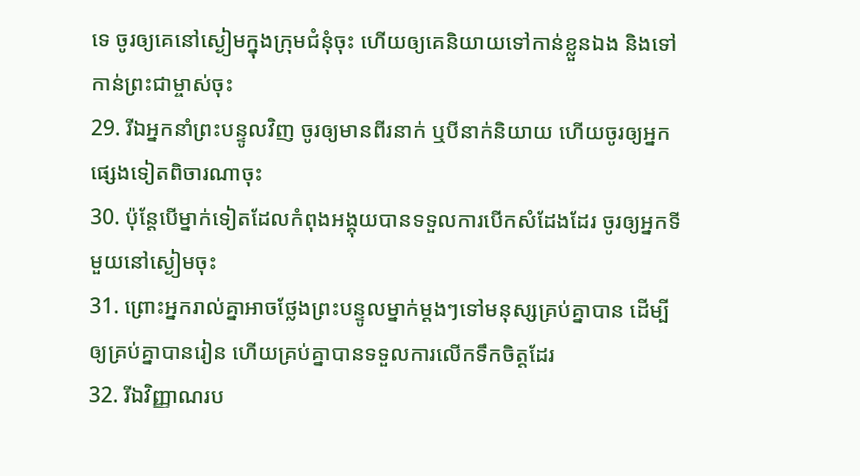ទេ ចូរឲ្យគេនៅស្ងៀមក្នុងក្រុមជំនុំចុះ ហើយឲ្យគេនិយាយទៅកាន់ខ្លួនឯង និងទៅកាន់ព្រះជាម្ចាស់ចុះ
29. រីឯអ្នកនាំព្រះបន្ទូលវិញ ចូរឲ្យមានពីរនាក់ ឬបីនាក់និយាយ ហើយចូរឲ្យអ្នកផ្សេងទៀតពិចារណាចុះ
30. ប៉ុន្ដែបើម្នាក់ទៀតដែលកំពុងអង្គុយបានទទួលការបើកសំដែងដែរ ចូរឲ្យអ្នកទីមួយនៅស្ងៀមចុះ
31. ព្រោះអ្នករាល់គ្នាអាចថ្លែងព្រះបន្ទូលម្នាក់ម្ដងៗទៅមនុស្សគ្រប់គ្នាបាន ដើម្បីឲ្យគ្រប់គ្នាបានរៀន ហើយគ្រប់គ្នាបានទទួលការលើកទឹកចិត្តដែរ
32. រីឯវិញ្ញាណរប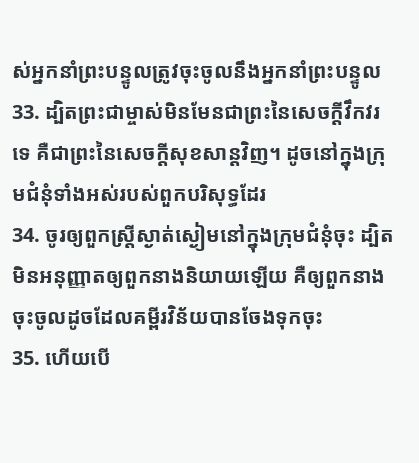ស់អ្នកនាំព្រះបន្ទូលត្រូវចុះចូលនឹងអ្នកនាំព្រះបន្ទូល
33. ដ្បិតព្រះជាម្ចាស់មិនមែនជាព្រះនៃសេចក្ដីវឹកវរទេ គឺជាព្រះនៃសេចក្ដីសុខសាន្ដវិញ។ ដូចនៅក្នុងក្រុមជំនុំទាំងអស់របស់ពួកបរិសុទ្ធដែរ
34. ចូរឲ្យពួកស្រ្ដីស្ងាត់ស្ងៀមនៅក្នុងក្រុមជំនុំចុះ ដ្បិតមិនអនុញ្ញាតឲ្យពួកនាងនិយាយឡើយ គឺឲ្យពួកនាងចុះចូលដូចដែលគម្ពីរវិន័យបានចែងទុកចុះ
35. ហើយបើ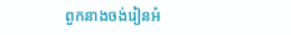ពួកនាងចង់រៀនអំ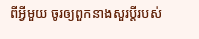ពីអ្វីមួយ ចូរឲ្យពួកនាងសួរប្ដីរបស់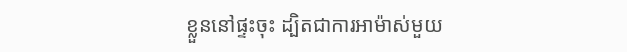ខ្លួននៅផ្ទះចុះ ដ្បិតជាការអាម៉ាស់មួយ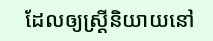ដែលឲ្យស្រ្ដីនិយាយនៅ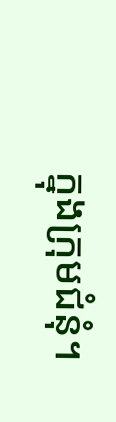ក្នុងក្រុមជំនុំ។